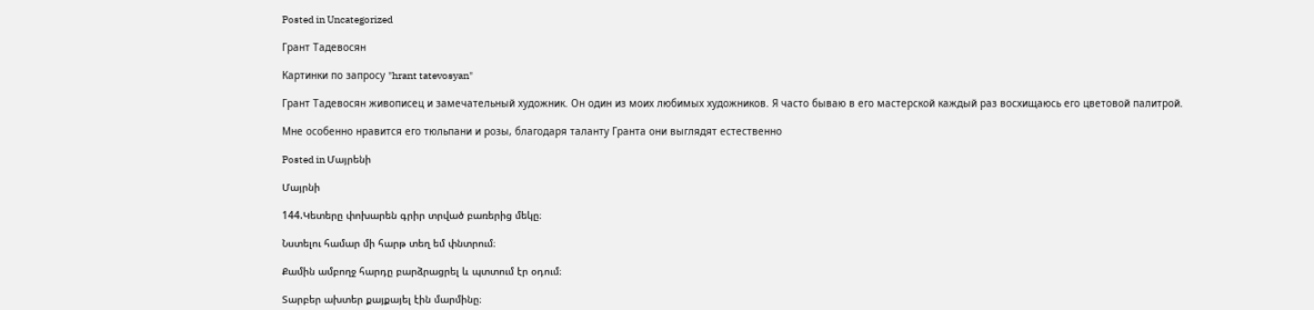Posted in Uncategorized

Грант Тадевосян

Картинки по запросу "hrant tatevosyan"

Грант Тадевосян живописец и замечательный художник. Он один из моих любимых художников. Я часто бываю в его мастерской каждый раз восхищаюсь его цветовой палитрой.

Мне особенно нравится его тюльпани и розы, благодаря таланту Гранта они выглядят естественно

Posted in Մայրենի

Մայրնի

144.Կետերը փոխարեն գրիր տրված բառերից մեկը։

Նստելու համար մի հարթ տեղ եմ փնտրում։

Քամին ամբողջ հարդը բարձրացրել և պտտում էր օդում։

Տարբեր ախտեր քայքայել էին մարմինը։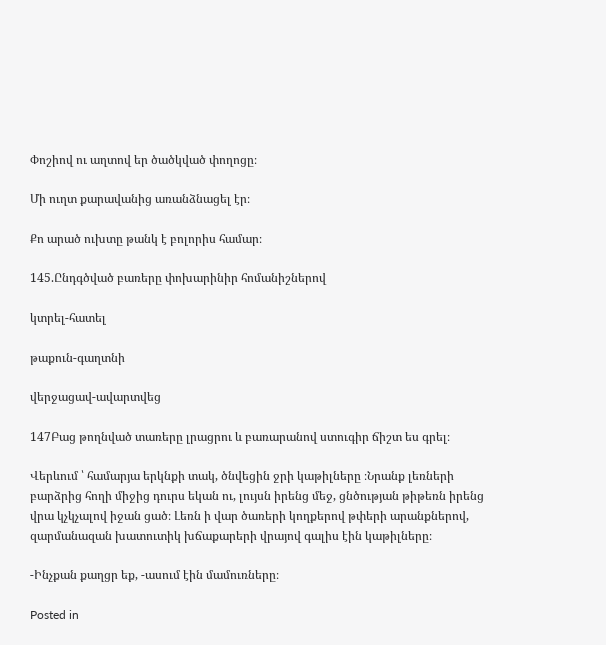Փոշիով ու աղտով եր ծածկված փողոցը։

Մի ուղտ քարավանից առանձնացել էր։

Քո արած ուխտը թանկ է բոլորիս համար։

145.Ընդգծված բառերը փոխարինիր հոմանիշներով

կտրել-հատել

թաքուն-գաղտնի

վերջացավ-ավարտվեց

147Բաց թողնված տառերը լրացրու և բառարանով ստուգիր ճիշտ ես գրել։

Վերևում ՝ համարյա երկնքի տակ, ծնվեցին ջրի կաթիլները ։Նրանք լեռների բարձրից հողի միջից դուրս եկան ու, լույսն իրենց մեջ, ցնծության թիթեռն իրենց վրա կչկչալով իջան ցած։ Լեռն ի վար ծառերի կողքերով թփերի արանքներով, զարմանազան խատուտիկ խճաքարերի վրայով գալիս էին կաթիլները։

-Ինչքան քաղցր եք, -ասում էին մամուռները։

Posted in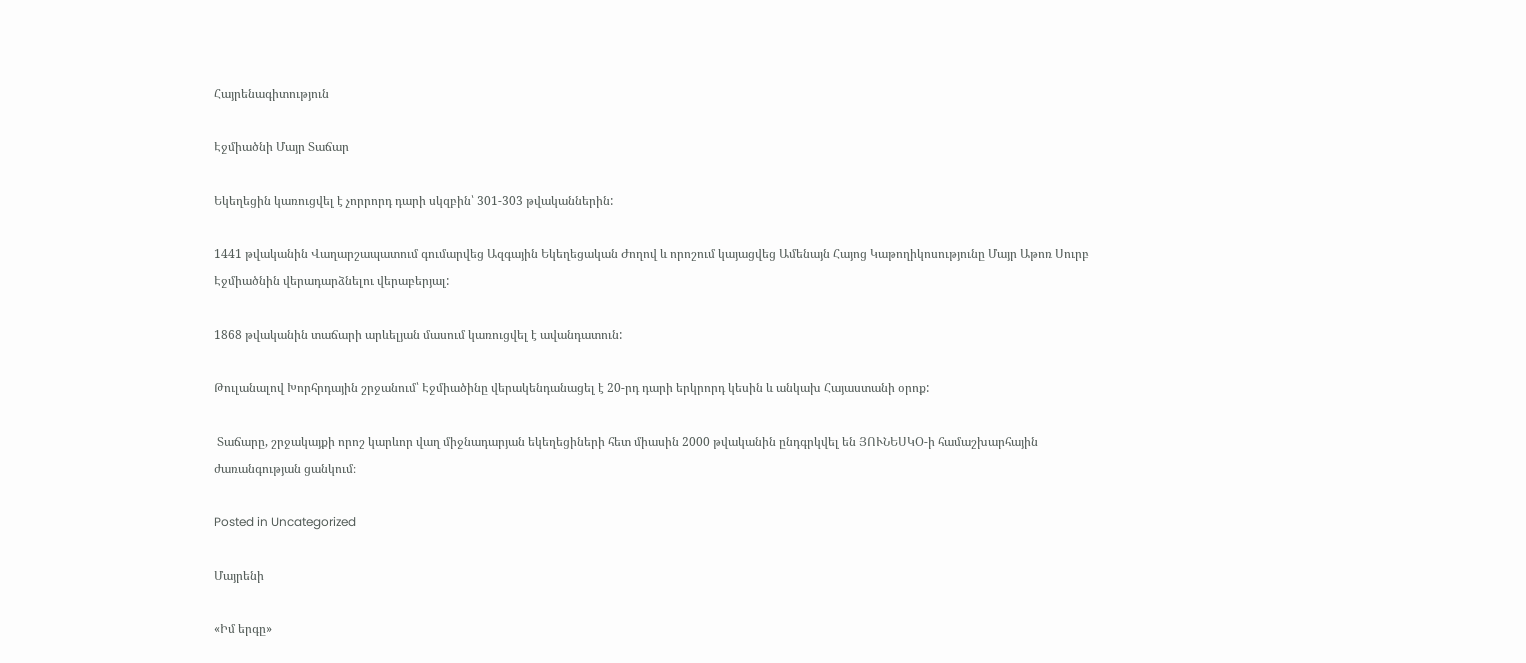Հայրենագիտություն

Էջմիածնի Մայր Տաճար

Եկեղեցին կառուցվել է չորրորդ դարի սկզբին՝ 301-303 թվականներին:

1441 թվականին Վաղարշապատում գումարվեց Ազգային Եկեղեցական Ժողով և որոշում կայացվեց Ամենայն Հայոց Կաթողիկոսությունը Մայր Աթոռ Սուրբ Էջմիածնին վերադարձնելու վերաբերյալ:

1868 թվականին տաճարի արևելյան մասում կառուցվել է ավանդատուն:

Թուլանալով Խորհրդային շրջանում՝ Էջմիածինը վերակենդանացել է 20-րդ դարի երկրորդ կեսին և անկախ Հայաստանի օրոք:

 Տաճարը, շրջակայքի որոշ կարևոր վաղ միջնադարյան եկեղեցիների հետ միասին 2000 թվականին ընդգրկվել են ՅՈՒՆԵՍԿՕ-ի համաշխարհային ժառանգության ցանկում։

Posted in Uncategorized

Մայրենի

«Իմ երգը»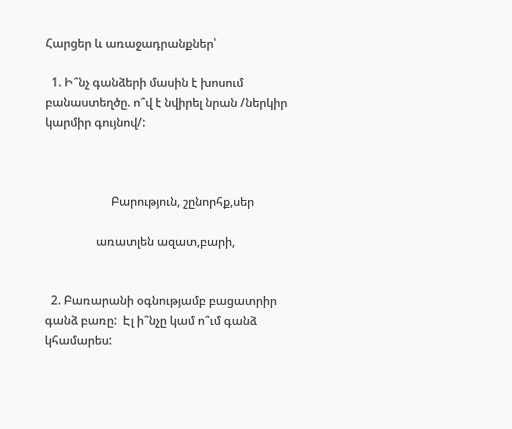Հարցեր և առաջադրանքներ՝

  1. Ի՞նչ գանձերի մասին է խոսում բանաստեղծը. ո՞վ է նվիրել նրան /ներկիր կարմիր գույնով/:



                      Բարություն, շընորհք,սեր

                 առատլեն ազատ,բարի,


  2. Բառարանի օգնությամբ բացատրիր գանձ բառը:  Էլ ի՞նչը կամ ո՞ւմ գանձ կհամարես: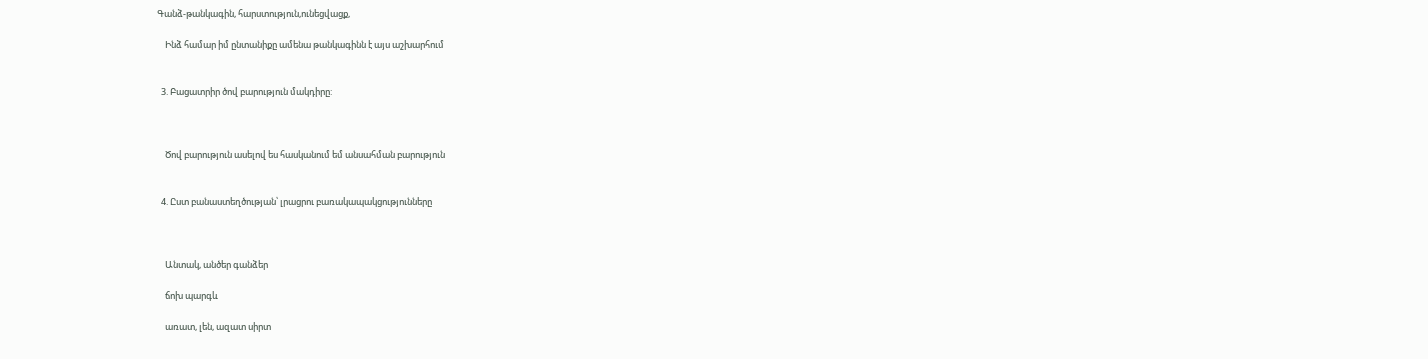Գանձ-թանկագին, հարստություն,ունեցվացք,

    Ինձ համար իմ ընտանիքը ամենա թանկագինն է այս աշխարհում


  3. Բացատրիր ծով բարություն մակդիրը:



    Ծով բարություն ասելով ես հասկանում եմ անսահման բարություն


  4. Ըստ բանաստեղծության՝ լրացրու բառակապակցությունները



    Անտակ, անծեր գանձեր

    ճոխ պարգև

    առատ, լեն, ազատ սիրտ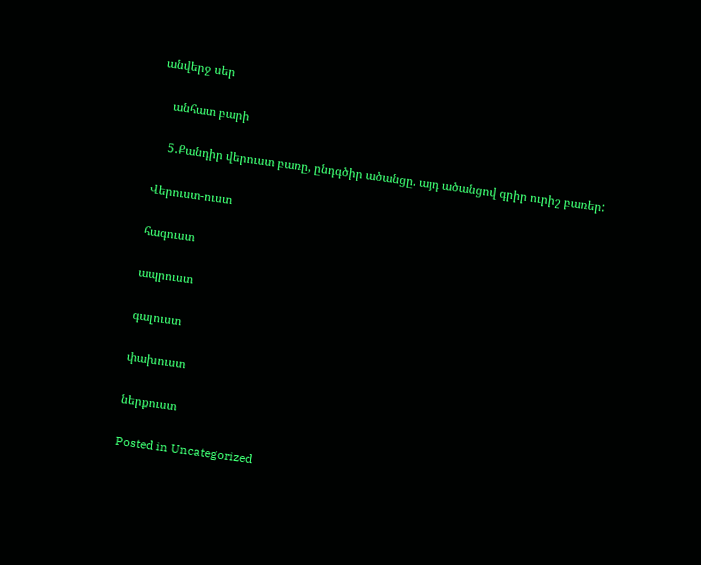անվերջ սեր

    անհատ բարի

    5․Քանդիր վերուստ բառը, ընդգծիր ածանցը. այդ ածանցով գրիր ուրիշ բառեր:

Վերուստ-ուստ

հագուստ

ապրուստ

գալուստ

փախուստ

ներքուստ

Posted in Uncategorized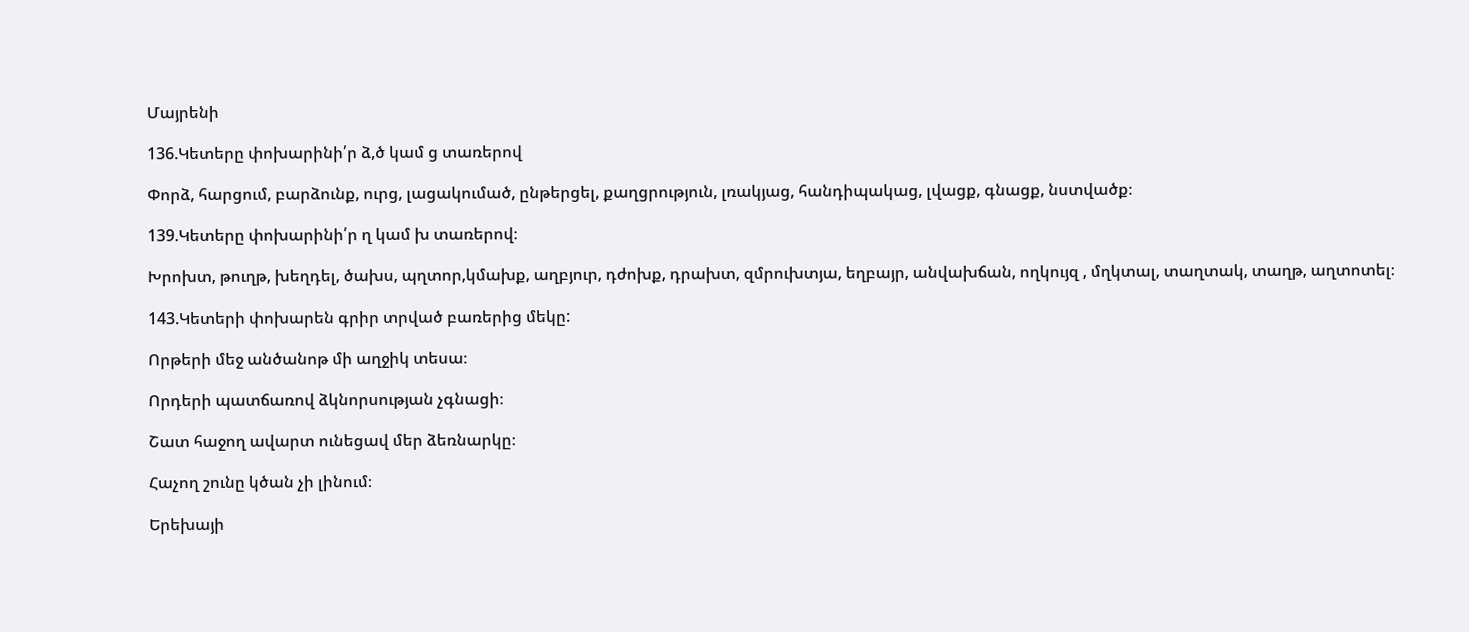Մայրենի

136.Կետերը փոխարինի՛ր ձ,ծ կամ ց տառերով

Փորձ, հարցում, բարձունք, ուրց, լացակումած, ընթերցել, քաղցրություն, լռակյաց, հանդիպակաց, լվացք, գնացք, նստվածք։

139.Կետերը փոխարինի՛ր ղ կամ խ տառերով։

Խրոխտ, թուղթ, խեղդել, ծախս, պղտոր,կմախք, աղբյուր, դժոխք, դրախտ, զմրուխտյա, եղբայր, անվախճան, ողկույզ , մղկտալ, տաղտակ, տաղթ, աղտոտել։

143.Կետերի փոխարեն գրիր տրված բառերից մեկը:

Որթերի մեջ անծանոթ մի աղջիկ տեսա։

Որդերի պատճառով ձկնորսության չգնացի։

Շատ հաջող ավարտ ունեցավ մեր ձեռնարկը։

Հաչող շունը կծան չի լինում։

Երեխայի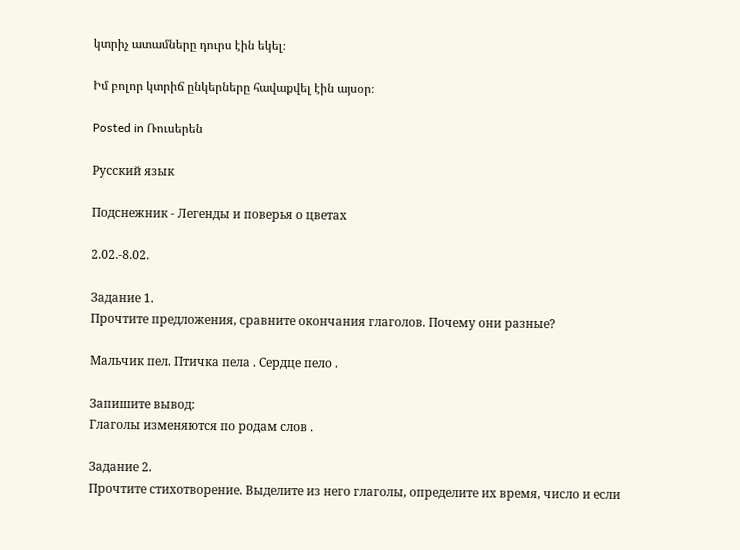կտրիչ ատամները դուրս էին եկել։

Իմ բոլոր կտրիճ ընկերները հավաքվել էին այսօր։

Posted in Ռուսերեն

Русский язык

Подснежник - Легенды и поверья о цветах

2.02.-8.02.

Задание 1.
Прочтите предложения, сравните окончания глаголов. Почему они разные?

Мальчик пел. Птичка пела . Сердце пело .

Запишите вывод:
Глаголы изменяются по родам слов .

Задание 2.
Прочтите стихотворение. Выделите из него глаголы, определите их время, число и если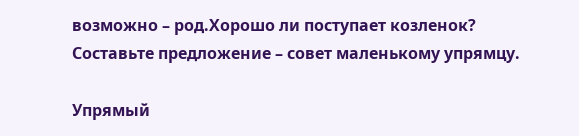возможно – род.Хорошо ли поступает козленок? Составьте предложение – совет маленькому упрямцу.

Упрямый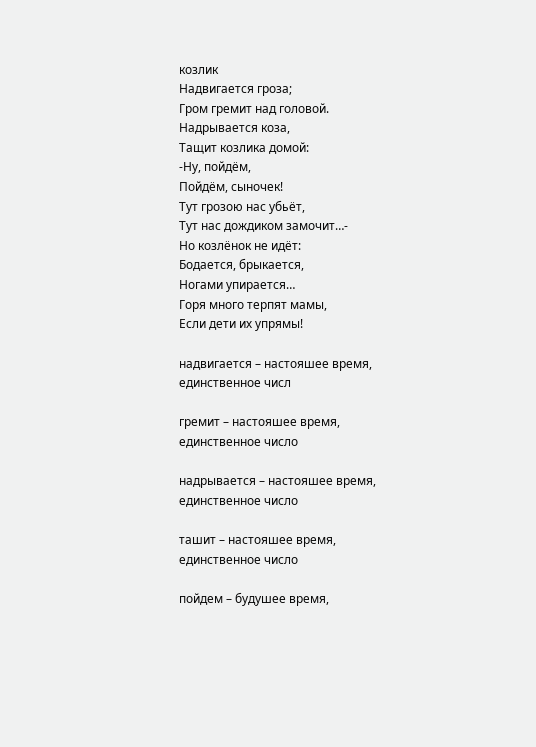козлик
Надвигается гроза;
Гром гремит над головой.
Надрывается коза,
Тащит козлика домой:
-Ну, пойдём,
Пойдём, сыночек!
Тут грозою нас убьёт,
Тут нас дождиком замочит…-
Но козлёнок не идёт:
Бодается, брыкается,
Ногами упирается…
Горя много терпят мамы,
Если дети их упрямы!

надвигается – настояшее время, единственное числ

гремит – настояшее время, единственное число

надрывается – настояшее время, единственное число

ташит – настояшее время, единственное число

пойдем – будушее время,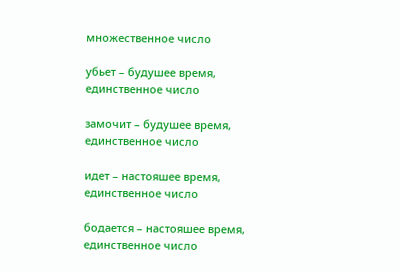множественное число

убьет – будушее время, единственное число

замочит – будушее время, единственное число

идет – настояшее время, единственное число

бодается – настояшее время, единственное число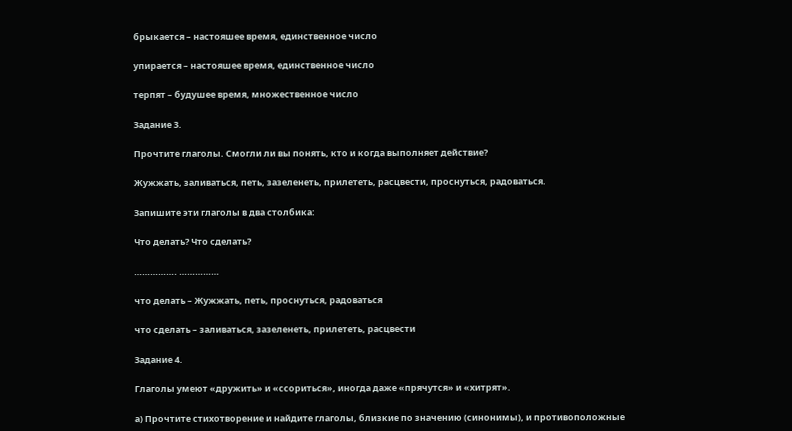брыкается – настояшее время, единственное число

упирается – настояшее время, единственное число

терпят – будушее время, множественное число

Задание 3.

Прочтите глаголы. Смогли ли вы понять, кто и когда выполняет действие?

Жужжать, заливаться, петь, зазеленеть, прилететь, расцвести, проснуться, радоваться.

Запишите эти глаголы в два столбика:

Что делать? Что сделать?

……………. ……………

что делать – Жужжать, петь, проснуться, радоваться

что сделать – заливаться, зазеленеть, прилететь, расцвести

Задание 4.

Глаголы умеют «дружить» и «ссориться», иногда даже «прячутся» и «хитрят».

а) Прочтите стихотворение и найдите глаголы, близкие по значению (синонимы), и противоположные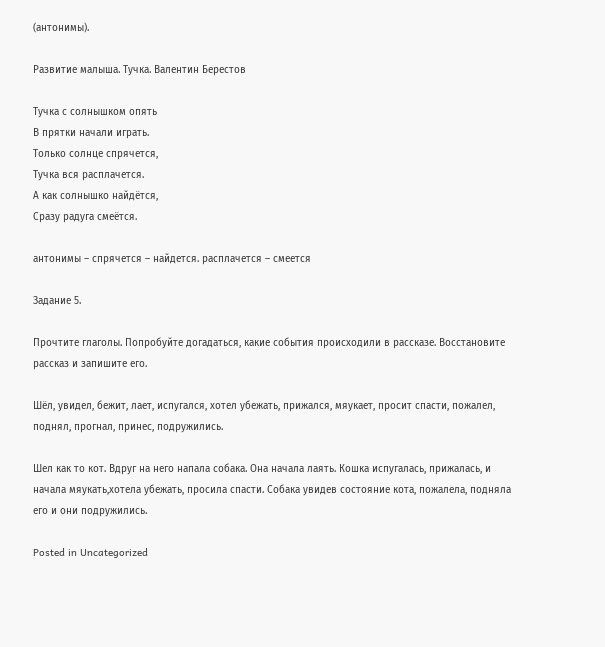(антонимы).

Развитие малыша. Тучка. Валентин Берестов

Тучка с солнышком опять
В прятки начали играть.
Только солнце спрячется,
Тучка вся расплачется.
А как солнышко найдётся,
Сразу радуга смеётся.

антонимы – спрячется – найдется. расплачется – смеется

Задание 5.

Прочтите глаголы. Попробуйте догадаться, какие события происходили в рассказе. Восстановите рассказ и запишите его.

Шёл, увидел, бежит, лает, испугался, хотел убежать, прижался, мяукает, просит спасти, пожалел, поднял, прогнал, принес, подружились.

Шел как то кот. Вдруг на него напала собака. Она начала лаять. Кошка испугалась, прижалась, и начала мяукать,хотела убежать, просила спасти. Собака увидев состояние кота, пожалела, подняла его и они подружились.

Posted in Uncategorized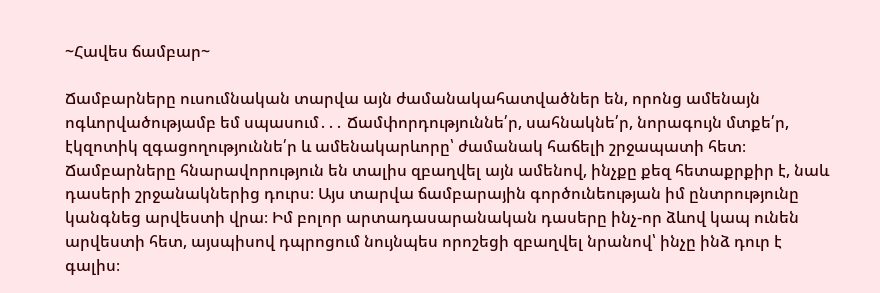~Հավես ճամբար~

Ճամբարները ուսումնական տարվա այն ժամանակահատվածներ են, որոնց ամենայն ոգևորվածությամբ եմ սպասում․․․ Ճամփորդություննե՛ր, սահնակնե՛ր, նորագույն մտքե՛ր, էկզոտիկ զգացողություննե՛ր և ամենակարևորը՝ ժամանակ հաճելի շրջապատի հետ։ Ճամբարները հնարավորություն են տալիս զբաղվել այն ամենով, ինչքը քեզ հետաքրքիր է, նաև դասերի շրջանակներից դուրս։ Այս տարվա ճամբարային գործունեության իմ ընտրությունը կանգնեց արվեստի վրա։ Իմ բոլոր արտադասարանական դասերը ինչ-որ ձևով կապ ունեն արվեստի հետ, այսպիսով դպրոցում նույնպես որոշեցի զբաղվել նրանով՝ ինչը ինձ դուր է գալիս։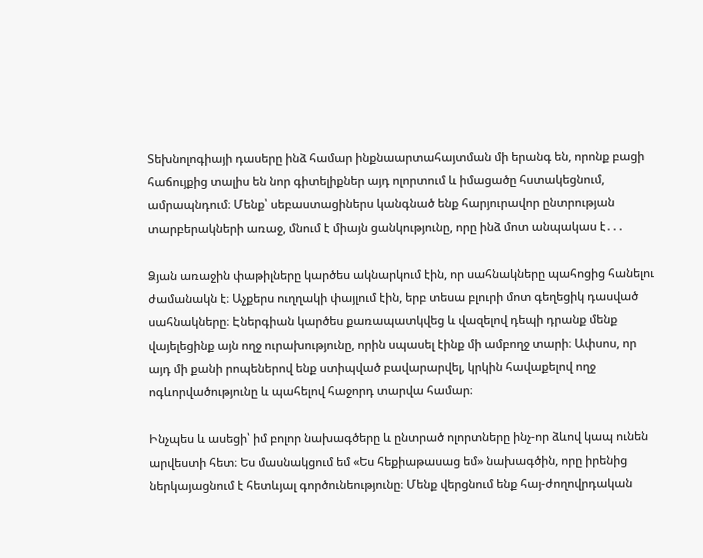Տեխնոլոգիայի դասերը ինձ համար ինքնաարտահայտման մի երանգ են, որոնք բացի հաճույքից տալիս են նոր գիտելիքներ այդ ոլորտում և իմացածը հստակեցնում, ամրապնդում։ Մենք՝ սեբաստացիներս կանգնած ենք հարյուրավոր ընտրության տարբերակների առաջ, մնում է միայն ցանկությունը, որը ինձ մոտ անպակաս է․․․

Ձյան առաջին փաթիլները կարծես ակնարկում էին, որ սահնակները պահոցից հանելու ժամանակն է։ Աչքերս ուղղակի փայլում էին, երբ տեսա բլուրի մոտ գեղեցիկ դասված սահնակները։ Էներգիան կարծես քառապատկվեց և վազելով դեպի դրանք մենք վայելեցինք այն ողջ ուրախությունը, որին սպասել էինք մի ամբողջ տարի։ Ափսոս, որ այդ մի քանի րոպեներով ենք ստիպված բավարարվել, կրկին հավաքելով ողջ ոգևորվածությունը և պահելով հաջորդ տարվա համար։

Ինչպես և ասեցի՝ իմ բոլոր նախագծերը և ընտրած ոլորտները ինչ-որ ձևով կապ ունեն արվեստի հետ։ Ես մասնակցում եմ «Ես հեքիաթասաց եմ» նախագծին, որը իրենից ներկայացնում է հետևյալ գործունեությունը։ Մենք վերցնում ենք հայ-ժողովրդական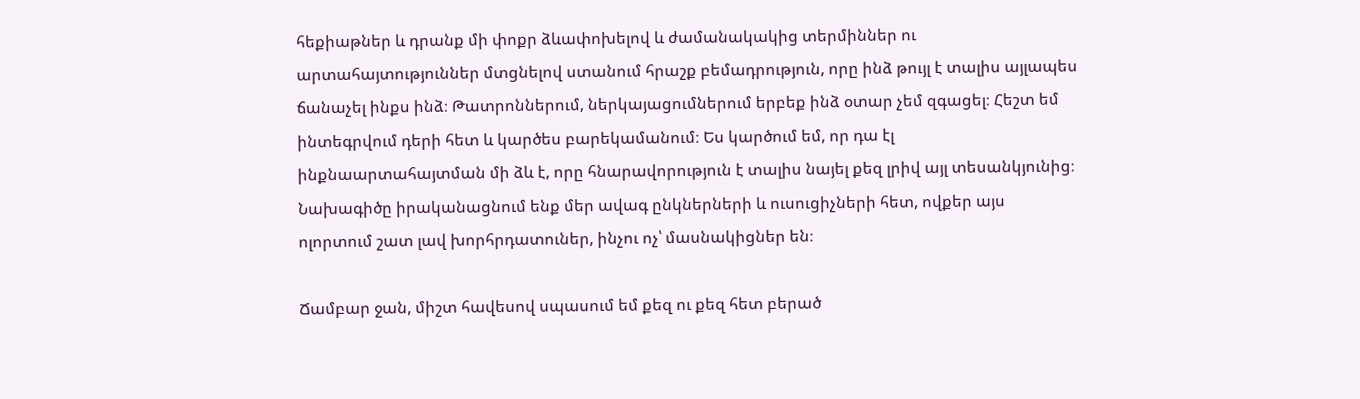հեքիաթներ և դրանք մի փոքր ձևափոխելով և ժամանակակից տերմիններ ու արտահայտություններ մտցնելով ստանում հրաշք բեմադրություն, որը ինձ թույլ է տալիս այլապես ճանաչել ինքս ինձ։ Թատրոններում, ներկայացումներում երբեք ինձ օտար չեմ զգացել։ Հեշտ եմ ինտեգրվում դերի հետ և կարծես բարեկամանում։ Ես կարծում եմ, որ դա էլ ինքնաարտահայտման մի ձև է, որը հնարավորություն է տալիս նայել քեզ լրիվ այլ տեսանկյունից։ Նախագիծը իրականացնում ենք մեր ավագ ընկներների և ուսուցիչների հետ, ովքեր այս ոլորտում շատ լավ խորհրդատուներ, ինչու ոչ՝ մասնակիցներ են։

Ճամբար ջան, միշտ հավեսով սպասում եմ քեզ ու քեզ հետ բերած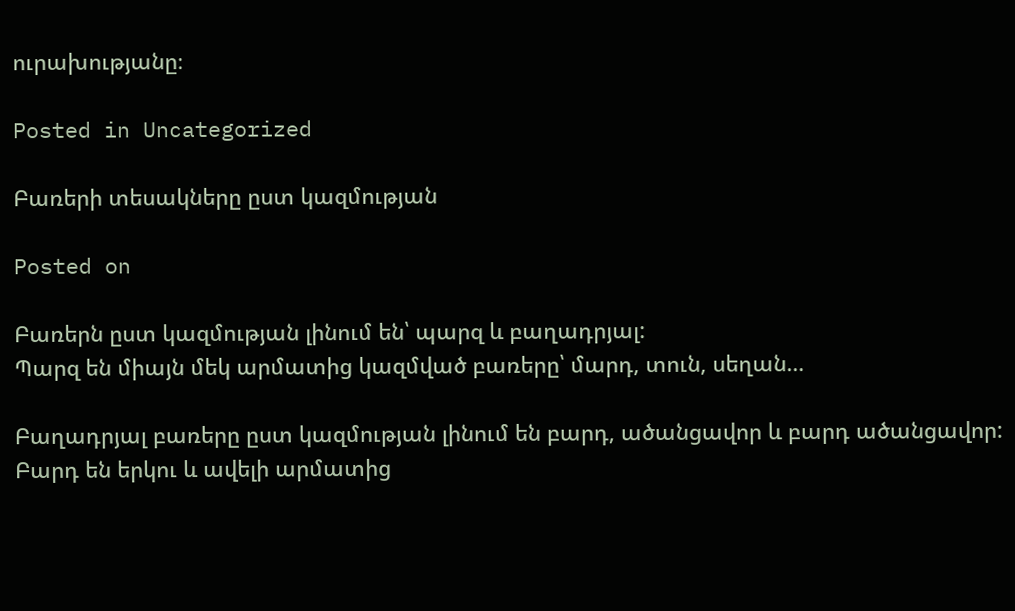ուրախությանը։

Posted in Uncategorized

Բառերի տեսակները ըստ կազմության

Posted on

Բառերն ըստ կազմության լինում են՝ պարզ և բաղադրյալ:
Պարզ են միայն մեկ արմատից կազմված բառերը՝ մարդ, տուն, սեղան…

Բաղադրյալ բառերը ըստ կազմության լինում են բարդ, ածանցավոր և բարդ ածանցավոր:
Բարդ են երկու և ավելի արմատից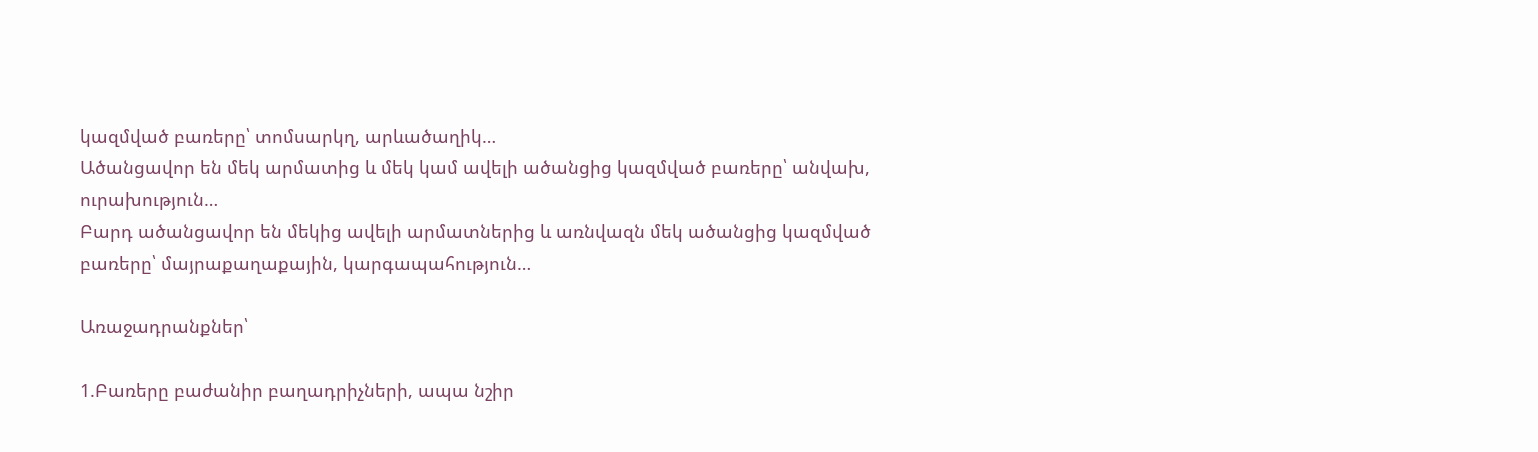կազմված բառերը՝ տոմսարկղ, արևածաղիկ…
Ածանցավոր են մեկ արմատից և մեկ կամ ավելի ածանցից կազմված բառերը՝ անվախ, ուրախություն…
Բարդ ածանցավոր են մեկից ավելի արմատներից և առնվազն մեկ ածանցից կազմված բառերը՝ մայրաքաղաքային, կարգապահություն…

Առաջադրանքներ՝

1.Բառերը բաժանիր բաղադրիչների, ապա նշիր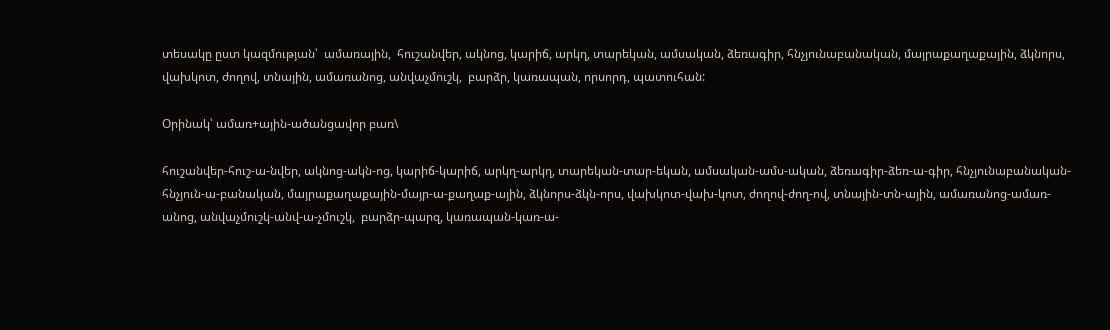տեսակը ըստ կազմության՝  ամառային,  հուշանվեր, ակնոց, կարիճ, արկղ, տարեկան, ամսական, ձեռագիր, հնչյունաբանական, մայրաքաղաքային, ձկնորս, վախկոտ, ժողով, տնային, ամառանոց, անվաչմուշկ,  բարձր, կառապան, որսորդ, պատուհան:

Օրինակ՝ ամառ+ային-ածանցավոր բառ\

հուշանվեր-հուշ-ա-նվեր, ակնոց-ակն-ոց, կարիճ-կարիճ, արկղ-արկղ, տարեկան-տար-եկան, ամսական-ամս-ական, ձեռագիր-ձեռ-ա-գիր, հնչյունաբանական-հնչյուն-ա-բանական, մայրաքաղաքային-մայր-ա-քաղաք-ային, ձկնորս-ձկն-որս, վախկոտ-վախ-կոտ, ժողով-ժող-ով, տնային-տն-ային, ամառանոց-ամառ-անոց, անվաչմուշկ-անվ-ա-չմուշկ,  բարձր-պարզ, կառապան-կառ-ա-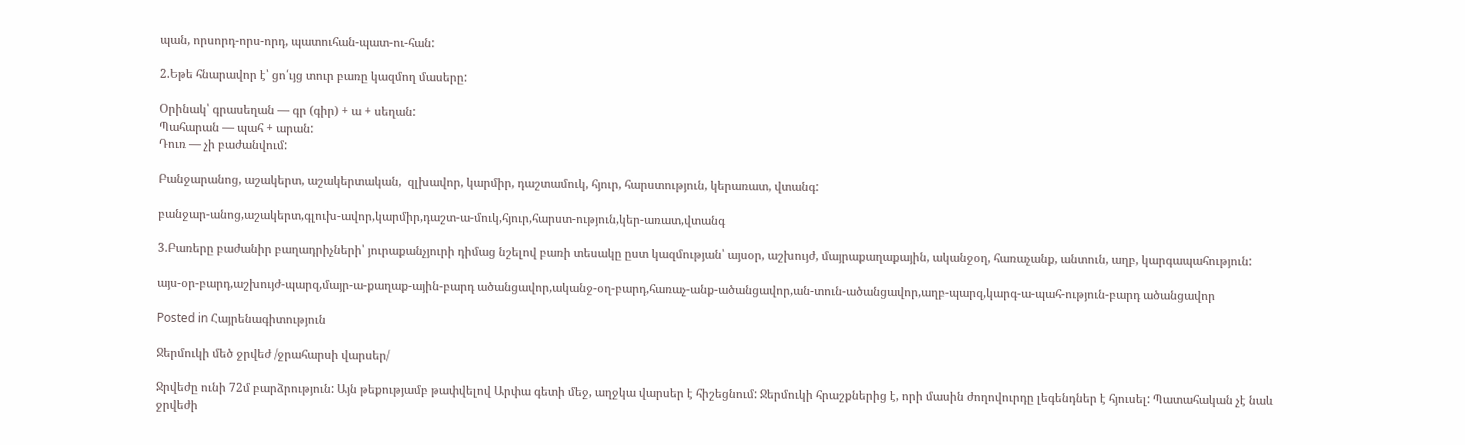պան, որսորդ-որս-որդ, պատուհան-պատ-ու-հան:

2.Եթե հնարավոր է՝ ցո՛ւյց տուր բառը կազմող մասերը:

Օրինակ՝ գրասեղան — գր (գիր) + ա + սեղան:
Պահարան — պահ + արան:
Դուռ — չի բաժանվում:

Բանջարանոց, աշակերտ, աշակերտական,  զլխավոր, կարմիր, դաշտամուկ, հյուր, հարստություն, կերառատ, վտանգ:

բանջար-անոց,աշակերտ,գլուխ-ավոր,կարմիր,դաշտ-ա-մուկ,հյուր,հարստ-ություն,կեր-առատ,վտանգ

3.Բառերը բաժանիր բաղադրիչների՝ յուրաքանչյուրի դիմաց նշելով բառի տեսակը ըստ կազմության՝ այսօր, աշխույժ, մայրաքաղաքային, ականջօղ, հառաչանք, անտուն, աղբ, կարգապահություն:

այս-օր-բարդ,աշխույժ-պարզ,մայր-ա-քաղաք-ային-բարդ ածանցավոր,ականջ-օղ-բարդ,հառաչ-անք-ածանցավոր,ան-տուն-ածանցավոր,աղբ-պարզ,կարգ-ա-պահ-ություն-բարդ ածանցավոր

Posted in Հայրենագիտություն

Ջերմուկի մեծ ջրվեժ /ջրահարսի վարսեր/

Ջրվեժը ունի 72մ բարձրություն: Այն թեքությամբ թափվելով Արփա գետի մեջ, աղջկա վարսեր է հիշեցնում: Ջերմուկի հրաշքներից է, որի մասին ժողովուրդը լեգենդներ է հյուսել: Պատահական չէ նաև ջրվեժի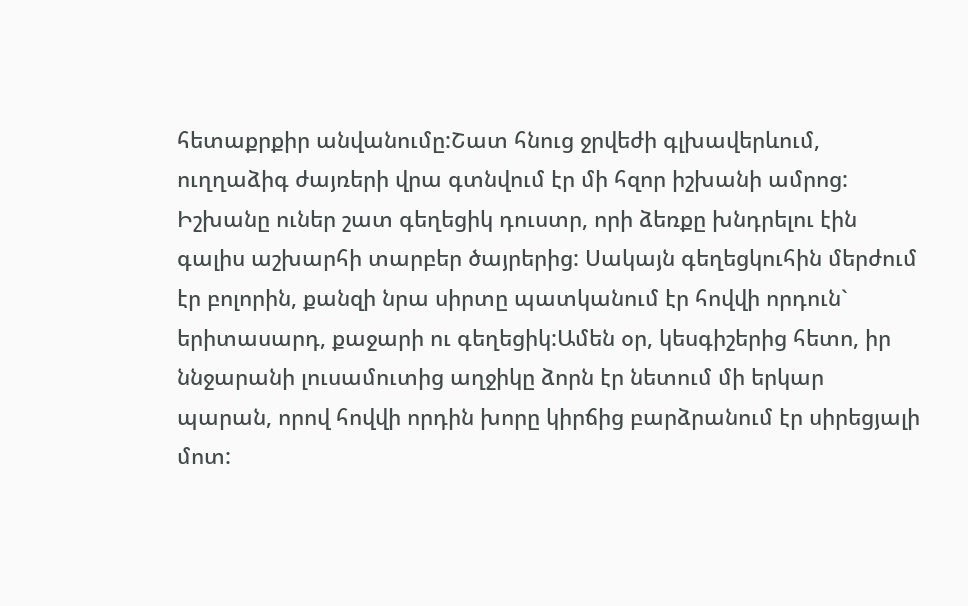հետաքրքիր անվանումը:Շատ հնուց ջրվեժի գլխավերևում, ուղղաձիգ ժայռերի վրա գտնվում էր մի հզոր իշխանի ամրոց: Իշխանը ուներ շատ գեղեցիկ դուստր, որի ձեռքը խնդրելու էին գալիս աշխարհի տարբեր ծայրերից: Սակայն գեղեցկուհին մերժում էր բոլորին, քանզի նրա սիրտը պատկանում էր հովվի որդուն` երիտասարդ, քաջարի ու գեղեցիկ:Ամեն օր, կեսգիշերից հետո, իր ննջարանի լուսամուտից աղջիկը ձորն էր նետում մի երկար պարան, որով հովվի որդին խորը կիրճից բարձրանում էր սիրեցյալի մոտ: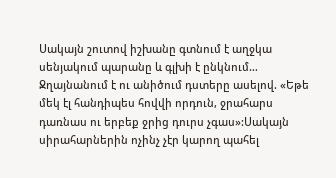Սակայն շուտով իշխանը գտնում է աղջկա սենյակում պարանը և գլխի է ընկնում… Ջղայնանում է ու անիծում դստերը ասելով. «Եթե մեկ էլ հանդիպես հովվի որդուն, ջրահարս դառնաս ու երբեք ջրից դուրս չգաս»:Սակայն սիրահարներին ոչինչ չէր կարող պահել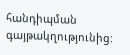հանդիպման գայթակղությունից: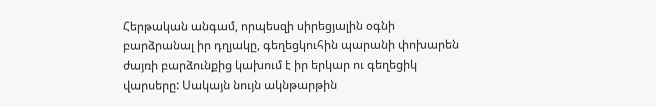Հերթական անգամ, որպեսզի սիրեցյալին օգնի բարձրանալ իր դղյակը, գեղեցկուհին պարանի փոխարեն ժայռի բարձունքից կախում է իր երկար ու գեղեցիկ վարսերը: Սակայն նույն ակնթարթին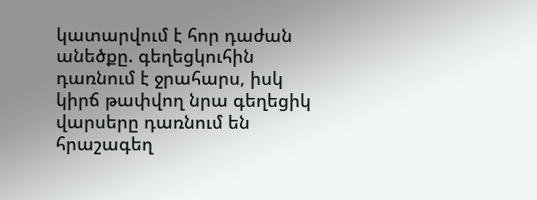կատարվում է հոր դաժան անեծքը. գեղեցկուհին դառնում է ջրահարս, իսկ կիրճ թափվող նրա գեղեցիկ վարսերը դառնում են հրաշագեղ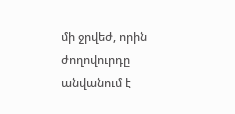մի ջրվեժ, որին ժողովուրդը անվանում է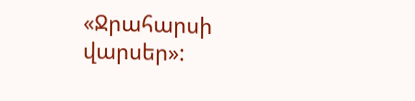«Ջրահարսի վարսեր»: